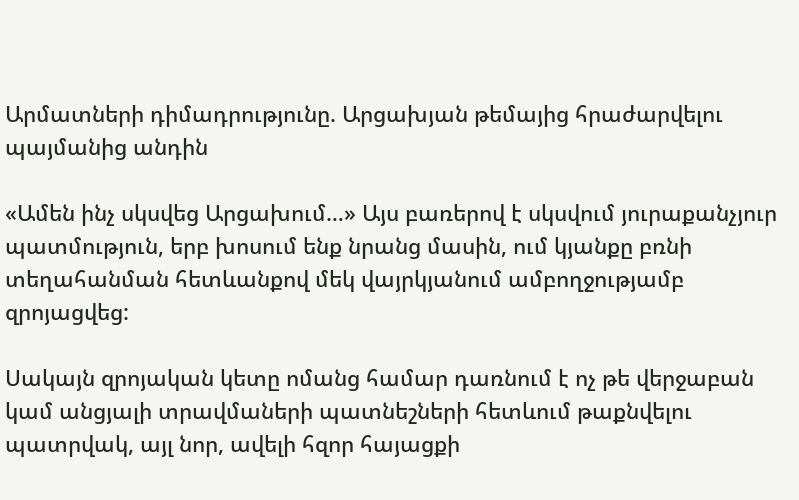Արմատների դիմադրությունը. Արցախյան թեմայից հրաժարվելու պայմանից անդին

«Ամեն ինչ սկսվեց Արցախում…» Այս բառերով է սկսվում յուրաքանչյուր պատմություն, երբ խոսում ենք նրանց մասին, ում կյանքը բռնի տեղահանման հետևանքով մեկ վայրկյանում ամբողջությամբ զրոյացվեց:

Սակայն զրոյական կետը ոմանց համար դառնում է ոչ թե վերջաբան կամ անցյալի տրավմաների պատնեշների հետևում թաքնվելու պատրվակ, այլ նոր, ավելի հզոր հայացքի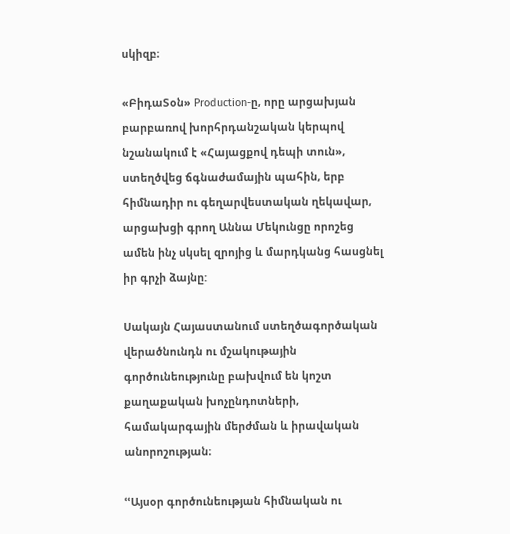սկիզբ։

«ԲիդաՏօն» Production-ը, որը արցախյան բարբառով խորհրդանշական կերպով նշանակում է «Հայացքով դեպի տուն», ստեղծվեց ճգնաժամային պահին, երբ հիմնադիր ու գեղարվեստական ղեկավար, արցախցի գրող Աննա Մեկունցը որոշեց ամեն ինչ սկսել զրոյից և մարդկանց հասցնել իր գրչի ձայնը:

Սակայն Հայաստանում ստեղծագործական վերածնունդն ու մշակութային գործունեությունը բախվում են կոշտ քաղաքական խոչընդոտների, համակարգային մերժման և իրավական անորոշության։

ՙՙԱյսօր գործունեության հիմնական ու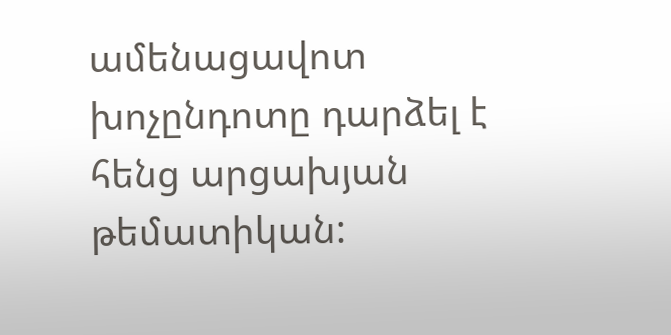ամենացավոտ խոչընդոտը դարձել է հենց արցախյան թեմատիկան: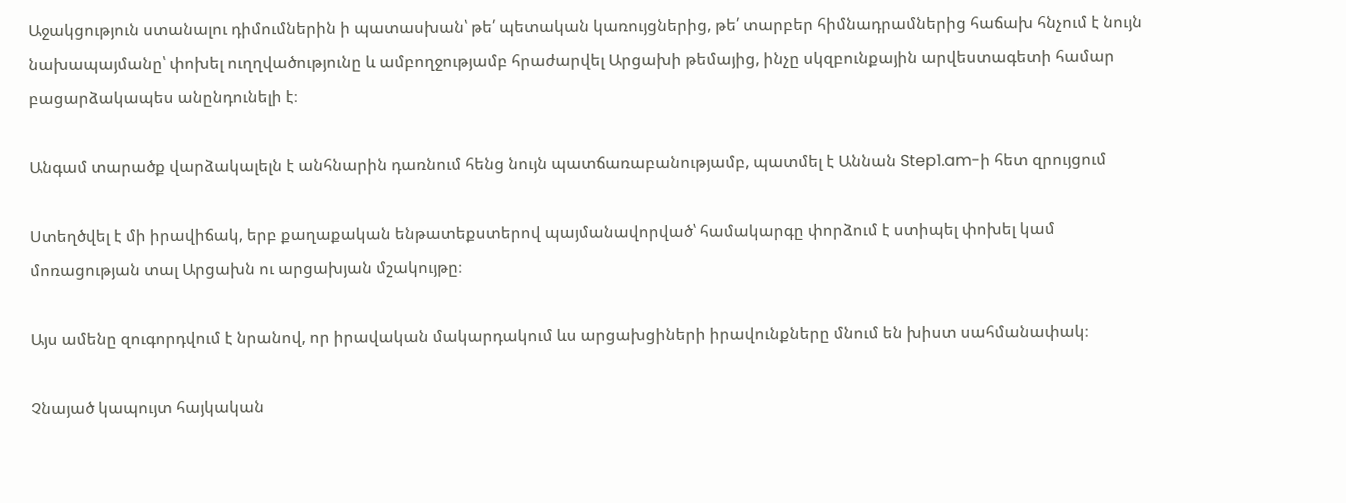Աջակցություն ստանալու դիմումներին ի պատասխան՝ թե՛ պետական կառույցներից, թե՛ տարբեր հիմնադրամներից հաճախ հնչում է նույն նախապայմանը՝ փոխել ուղղվածությունը և ամբողջությամբ հրաժարվել Արցախի թեմայից, ինչը սկզբունքային արվեստագետի համար բացարձակապես անընդունելի է։

Անգամ տարածք վարձակալելն է անհնարին դառնում հենց նույն պատճառաբանությամբ, պատմել է Աննան Step1.am-ի հետ զրույցում

Ստեղծվել է մի իրավիճակ, երբ քաղաքական ենթատեքստերով պայմանավորված՝ համակարգը փորձում է ստիպել փոխել կամ մոռացության տալ Արցախն ու արցախյան մշակույթը։

Այս ամենը զուգորդվում է նրանով, որ իրավական մակարդակում ևս արցախցիների իրավունքները մնում են խիստ սահմանափակ։

Չնայած կապույտ հայկական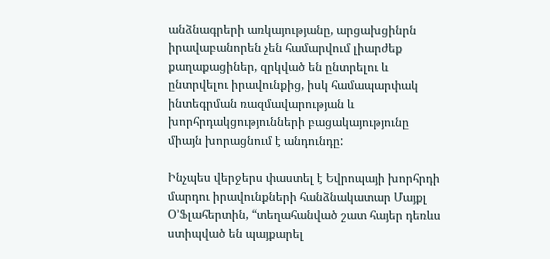անձնագրերի առկայությանը, արցախցինրն իրավաբանորեն չեն համարվում լիարժեք քաղաքացիներ, զրկված են ընտրելու և ընտրվելու իրավունքից, իսկ համապարփակ ինտեգրման ռազմավարության և խորհրդակցությունների բացակայությունը միայն խորացնում է անդունդը:

Ինչպես վերջերս փաստել է Եվրոպայի խորհրդի մարդու իրավունքների հանձնակատար Մայքլ Օ’Ֆլահերտին, “տեղահանված շատ հայեր դեռևս ստիպված են պայքարել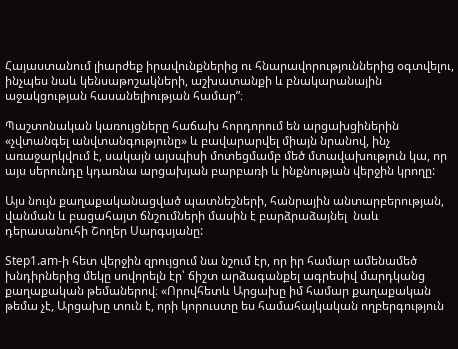Հայաստանում լիարժեք իրավունքներից ու հնարավորություններից օգտվելու, ինչպես նաև կենսաթոշակների, աշխատանքի և բնակարանային աջակցության հասանելիության համար”։

Պաշտոնական կառույցները հաճախ հորդորում են արցախցիներին «չվտանգել անվտանգությունը» և բավարարվել միայն նրանով, ինչ առաջարկվում է, սակայն այսպիսի մոտեցմամբ մեծ մտավախություն կա, որ այս սերունդը կդառնա արցախյան բարբառի և ինքնության վերջին կրողը:

Այս նույն քաղաքականացված պատնեշների, հանրային անտարբերության, վանման և բացահայտ ճնշումների մասին է բարձրաձայնել  նաև դերասանուհի Շողեր Սարգսյանը:

Step1.am-ի հետ վերջին զրույցում նա նշում էր, որ իր համար ամենամեծ խնդիրներից մեկը սովորելն էր՝ ճիշտ արձագանքել ագրեսիվ մարդկանց քաղաքական թեմաներով։ «Որովհետև Արցախը իմ համար քաղաքական թեմա չէ, Արցախը տուն է, որի կորուստը ես համահայկական ողբերգություն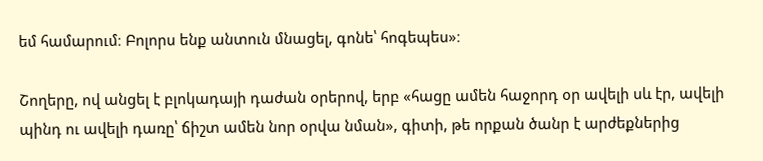եմ համարում։ Բոլորս ենք անտուն մնացել, գոնե՝ հոգեպես»։

Շողերը, ով անցել է բլոկադայի դաժան օրերով, երբ «հացը ամեն հաջորդ օր ավելի սև էր, ավելի պինդ ու ավելի դառը՝ ճիշտ ամեն նոր օրվա նման», գիտի, թե որքան ծանր է արժեքներից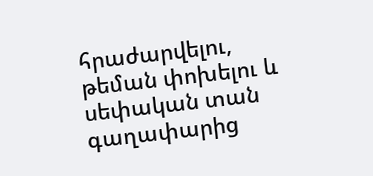հրաժարվելու, թեման փոխելու և սեփական տան գաղափարից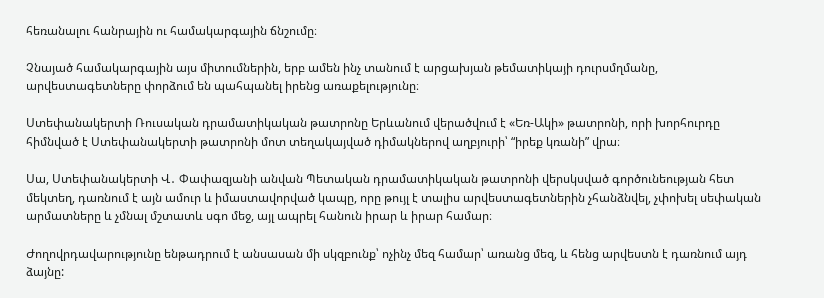հեռանալու հանրային ու համակարգային ճնշումը։

Չնայած համակարգային այս միտումներին, երբ ամեն ինչ տանում է արցախյան թեմատիկայի դուրսմղմանը, արվեստագետները փորձում են պահպանել իրենց առաքելությունը։

Ստեփանակերտի Ռուսական դրամատիկական թատրոնը Երևանում վերածվում է «Եռ-Ակի» թատրոնի, որի խորհուրդը հիմնված է Ստեփանակերտի թատրոնի մոտ տեղակայված դիմակներով աղբյուրի՝ “իրեք կռանի” վրա։

Սա, Ստեփանակերտի Վ․ Փափազյանի անվան Պետական դրամատիկական թատրոնի վերսկսված գործունեության հետ մեկտեղ, դառնում է այն ամուր և իմաստավորված կապը, որը թույլ է տալիս արվեստագետներին չհանձնվել, չփոխել սեփական արմատները և չմնալ մշտատև սգո մեջ, այլ ապրել հանուն իրար և իրար համար։

Ժողովրդավարությունը ենթադրում է անսասան մի սկզբունք՝ ոչինչ մեզ համար՝ առանց մեզ, և հենց արվեստն է դառնում այդ ձայնը: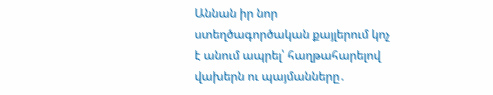Աննան իր նոր ստեղծագործական քայլերում կոչ է անում ապրել՝ հաղթահարելով վախերն ու պայմանները․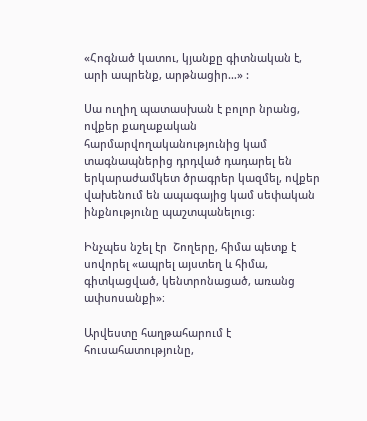«Հոգնած կատու, կյանքը գիտնական է, արի ապրենք, արթնացիր…» :

Սա ուղիղ պատասխան է բոլոր նրանց, ովքեր քաղաքական հարմարվողականությունից կամ տագնապներից դրդված դադարել են երկարաժամկետ ծրագրեր կազմել, ովքեր վախենում են ապագայից կամ սեփական ինքնությունը պաշտպանելուց։

Ինչպես նշել էր  Շողերը, հիմա պետք է սովորել «ապրել այստեղ և հիմա, գիտկացված, կենտրոնացած, առանց ափսոսանքի»։

Արվեստը հաղթահարում է հուսահատությունը,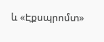և «Էքսպրոմտ»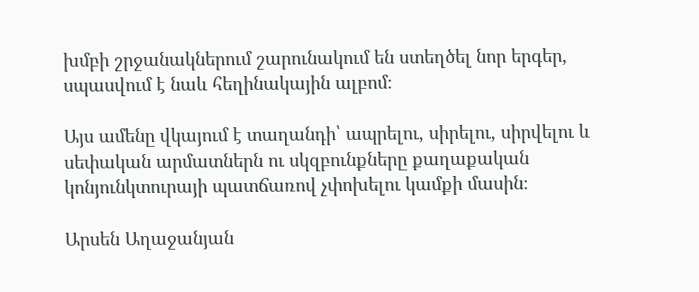խմբի շրջանակներում շարունակում են ստեղծել նոր երգեր, սպասվում է նաև հեղինակային ալբոմ։

Այս ամենը վկայում է տաղանդի՝ ապրելու, սիրելու, սիրվելու և սեփական արմատներն ու սկզբունքները քաղաքական կոնյունկտուրայի պատճառով չփոխելու կամքի մասին։

Արսեն Աղաջանյան